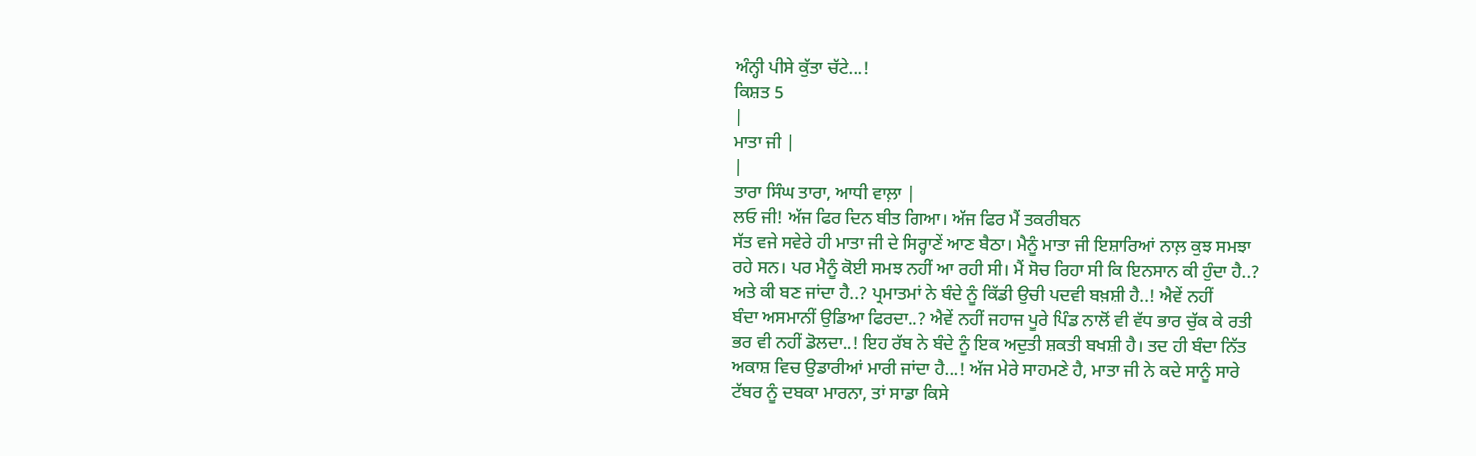ਅੰਨ੍ਹੀ ਪੀਸੇ ਕੁੱਤਾ ਚੱਟੇ...!
ਕਿਸ਼ਤ 5
|
ਮਾਤਾ ਜੀ |
|
ਤਾਰਾ ਸਿੰਘ ਤਾਰਾ, ਆਧੀ ਵਾਲ਼ਾ |
ਲਓ ਜੀ! ਅੱਜ ਫਿਰ ਦਿਨ ਬੀਤ ਗਿਆ। ਅੱਜ ਫਿਰ ਮੈਂ ਤਕਰੀਬਨ
ਸੱਤ ਵਜੇ ਸਵੇਰੇ ਹੀ ਮਾਤਾ ਜੀ ਦੇ ਸਿਰ੍ਹਾਣੇਂ ਆਣ ਬੈਠਾ। ਮੈਨੂੰ ਮਾਤਾ ਜੀ ਇਸ਼ਾਰਿਆਂ ਨਾਲ਼ ਕੁਝ ਸਮਝਾ
ਰਹੇ ਸਨ। ਪਰ ਮੈਨੂੰ ਕੋਈ ਸਮਝ ਨਹੀਂ ਆ ਰਹੀ ਸੀ। ਮੈਂ ਸੋਚ ਰਿਹਾ ਸੀ ਕਿ ਇਨਸਾਨ ਕੀ ਹੁੰਦਾ ਹੈ..?
ਅਤੇ ਕੀ ਬਣ ਜਾਂਦਾ ਹੈ..? ਪ੍ਰਮਾਤਮਾਂ ਨੇ ਬੰਦੇ ਨੂੰ ਕਿੱਡੀ ਉਚੀ ਪਦਵੀ ਬਖ਼ਸ਼ੀ ਹੈ..! ਐਵੇਂ ਨਹੀਂ
ਬੰਦਾ ਅਸਮਾਨੀਂ ਉਡਿਆ ਫਿਰਦਾ..? ਐਵੇਂ ਨਹੀਂ ਜਹਾਜ ਪੂਰੇ ਪਿੰਡ ਨਾਲੋਂ ਵੀ ਵੱਧ ਭਾਰ ਚੁੱਕ ਕੇ ਰਤੀ
ਭਰ ਵੀ ਨਹੀਂ ਡੋਲਦਾ..! ਇਹ ਰੱਬ ਨੇ ਬੰਦੇ ਨੂੰ ਇਕ ਅਦੁਤੀ ਸ਼ਕਤੀ ਬਖਸ਼ੀ ਹੈ। ਤਦ ਹੀ ਬੰਦਾ ਨਿੱਤ
ਅਕਾਸ਼ ਵਿਚ ਉਡਾਰੀਆਂ ਮਾਰੀ ਜਾਂਦਾ ਹੈ...! ਅੱਜ ਮੇਰੇ ਸਾਹਮਣੇ ਹੈ, ਮਾਤਾ ਜੀ ਨੇ ਕਦੇ ਸਾਨੂੰ ਸਾਰੇ
ਟੱਬਰ ਨੂੰ ਦਬਕਾ ਮਾਰਨਾ, ਤਾਂ ਸਾਡਾ ਕਿਸੇ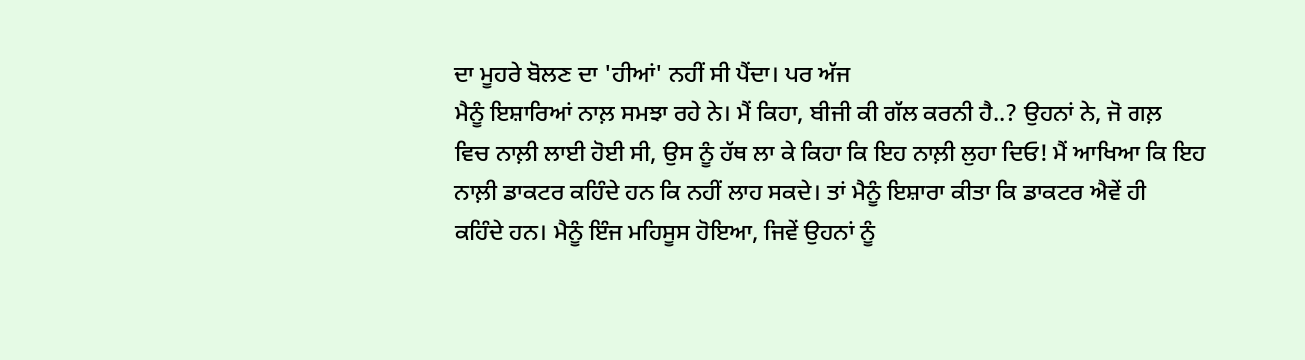ਦਾ ਮੂਹਰੇ ਬੋਲਣ ਦਾ 'ਹੀਆਂ' ਨਹੀਂ ਸੀ ਪੈਂਦਾ। ਪਰ ਅੱਜ
ਮੈਨੂੰ ਇਸ਼ਾਰਿਆਂ ਨਾਲ਼ ਸਮਝਾ ਰਹੇ ਨੇ। ਮੈਂ ਕਿਹਾ, ਬੀਜੀ ਕੀ ਗੱਲ ਕਰਨੀ ਹੈ..? ਉਹਨਾਂ ਨੇ, ਜੋ ਗਲ਼
ਵਿਚ ਨਾਲ਼ੀ ਲਾਈ ਹੋਈ ਸੀ, ਉਸ ਨੂੰ ਹੱਥ ਲਾ ਕੇ ਕਿਹਾ ਕਿ ਇਹ ਨਾਲ਼ੀ ਲੁਹਾ ਦਿਓ! ਮੈਂ ਆਖਿਆ ਕਿ ਇਹ
ਨਾਲ਼ੀ ਡਾਕਟਰ ਕਹਿੰਦੇ ਹਨ ਕਿ ਨਹੀਂ ਲਾਹ ਸਕਦੇ। ਤਾਂ ਮੈਨੂੰ ਇਸ਼ਾਰਾ ਕੀਤਾ ਕਿ ਡਾਕਟਰ ਐਵੇਂ ਹੀ
ਕਹਿੰਦੇ ਹਨ। ਮੈਨੂੰ ਇੰਜ ਮਹਿਸੂਸ ਹੋਇਆ, ਜਿਵੇਂ ਉਹਨਾਂ ਨੂੰ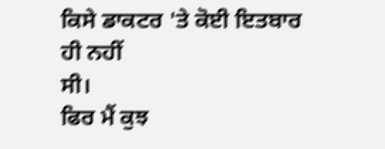ਕਿਸੇ ਡਾਕਟਰ 'ਤੇ ਕੋਈ ਇਤਬਾਰ ਹੀ ਨਹੀਂ
ਸੀ।
ਫਿਰ ਮੈਂ ਕੁਝ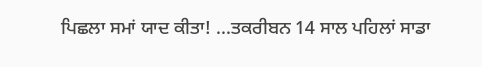ਪਿਛਲਾ ਸਮਾਂ ਯਾਦ ਕੀਤਾ! ...ਤਕਰੀਬਨ 14 ਸਾਲ ਪਹਿਲਾਂ ਸਾਡਾ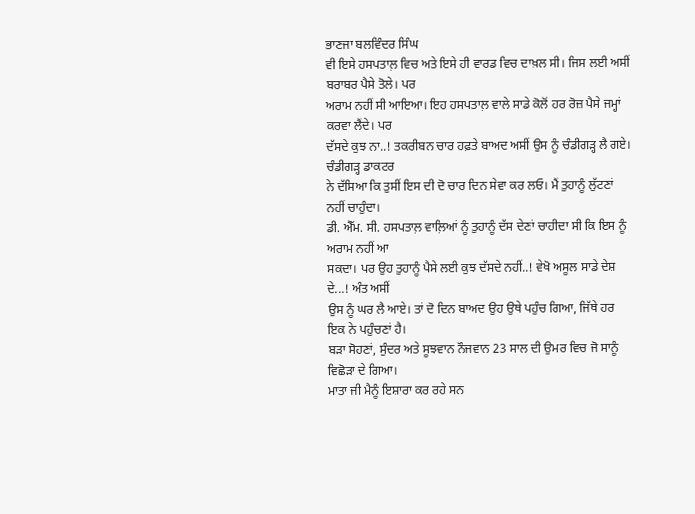ਭਾਣਜਾ ਬਲਵਿੰਦਰ ਸਿੰਘ
ਵੀ ਇਸੇ ਹਸਪਤਾਲ਼ ਵਿਚ ਅਤੇ ਇਸੇ ਹੀ ਵਾਰਡ ਵਿਚ ਦਾਖ਼ਲ ਸੀ। ਜਿਸ ਲਈ ਅਸੀਂ ਬਰਾਬਰ ਪੈਸੇ ਤੋਲੇ। ਪਰ
ਅਰਾਮ ਨਹੀਂ ਸੀ ਆਇਆ। ਇਹ ਹਸਪਤਾਲ਼ ਵਾਲੇ ਸਾਡੇ ਕੋਲੋਂ ਹਰ ਰੋਜ਼ ਪੈਸੇ ਜਮ੍ਹਾਂ ਕਰਵਾ ਲੈਂਦੇ। ਪਰ
ਦੱਸਦੇ ਕੁਝ ਨਾ..! ਤਕਰੀਬਨ ਚਾਰ ਹਫ਼ਤੇ ਬਾਅਦ ਅਸੀਂ ਉਸ ਨੂੰ ਚੰਡੀਗੜ੍ਹ ਲੈ ਗਏ। ਚੰਡੀਗੜ੍ਹ ਡਾਕਟਰ
ਨੇ ਦੱਸਿਆ ਕਿ ਤੁਸੀਂ ਇਸ ਦੀ ਦੋ ਚਾਰ ਦਿਨ ਸੇਵਾ ਕਰ ਲਓ। ਮੈਂ ਤੁਹਾਨੂੰ ਲੁੱਟਣਾਂ ਨਹੀਂ ਚਾਹੁੰਦਾ।
ਡੀ. ਐੱਮ. ਸੀ. ਹਸਪਤਾਲ਼ ਵਾਲ਼ਿਆਂ ਨੂੰ ਤੁਹਾਨੂੰ ਦੱਸ ਦੇਣਾਂ ਚਾਹੀਦਾ ਸੀ ਕਿ ਇਸ ਨੂੰ ਅਰਾਮ ਨਹੀਂ ਆ
ਸਕਦਾ। ਪਰ ਉਹ ਤੁਹਾਨੂੰ ਪੈਸੇ ਲਈ ਕੁਝ ਦੱਸਦੇ ਨਹੀਂ..! ਵੇਖੋ ਅਸੂਲ ਸਾਡੇ ਦੇਸ਼ ਦੇ...! ਅੰਤ ਅਸੀਂ
ਉਸ ਨੂੰ ਘਰ ਲੈ ਆਏ। ਤਾਂ ਦੋ ਦਿਨ ਬਾਅਦ ਉਹ ਉਥੇ ਪਹੁੰਚ ਗਿਆ, ਜਿੱਥੇ ਹਰ ਇਕ ਨੇ ਪਹੁੰਚਣਾਂ ਹੈ।
ਬੜਾ ਸੋਹਣਾਂ, ਸੁੰਦਰ ਅਤੇ ਸੂਝਵਾਨ ਨੌਜਵਾਨ 23 ਸਾਲ ਦੀ ਉਮਰ ਵਿਚ ਜੋ ਸਾਨੂੰ ਵਿਛੋੜਾ ਦੇ ਗਿਆ।
ਮਾਤਾ ਜੀ ਮੈਨੂੰ ਇਸ਼ਾਰਾ ਕਰ ਰਹੇ ਸਨ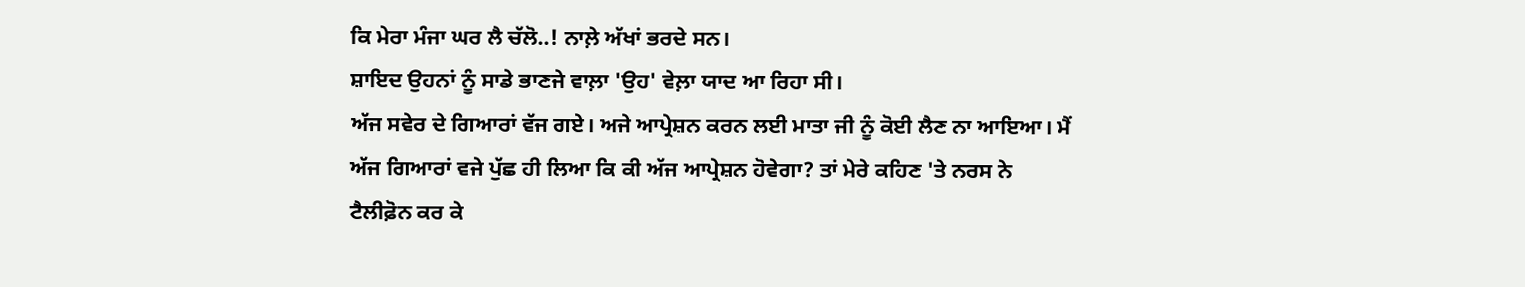ਕਿ ਮੇਰਾ ਮੰਜਾ ਘਰ ਲੈ ਚੱਲੋ..! ਨਾਲ਼ੇ ਅੱਖਾਂ ਭਰਦੇ ਸਨ।
ਸ਼ਾਇਦ ਉਹਨਾਂ ਨੂੰ ਸਾਡੇ ਭਾਣਜੇ ਵਾਲ਼ਾ 'ਉਹ' ਵੇਲ਼ਾ ਯਾਦ ਆ ਰਿਹਾ ਸੀ।
ਅੱਜ ਸਵੇਰ ਦੇ ਗਿਆਰਾਂ ਵੱਜ ਗਏ। ਅਜੇ ਆਪ੍ਰੇਸ਼ਨ ਕਰਨ ਲਈ ਮਾਤਾ ਜੀ ਨੂੰ ਕੋਈ ਲੈਣ ਨਾ ਆਇਆ। ਮੈਂ
ਅੱਜ ਗਿਆਰਾਂ ਵਜੇ ਪੁੱਛ ਹੀ ਲਿਆ ਕਿ ਕੀ ਅੱਜ ਆਪ੍ਰੇਸ਼ਨ ਹੋਵੇਗਾ? ਤਾਂ ਮੇਰੇ ਕਹਿਣ 'ਤੇ ਨਰਸ ਨੇ
ਟੈਲੀਫ਼ੋਨ ਕਰ ਕੇ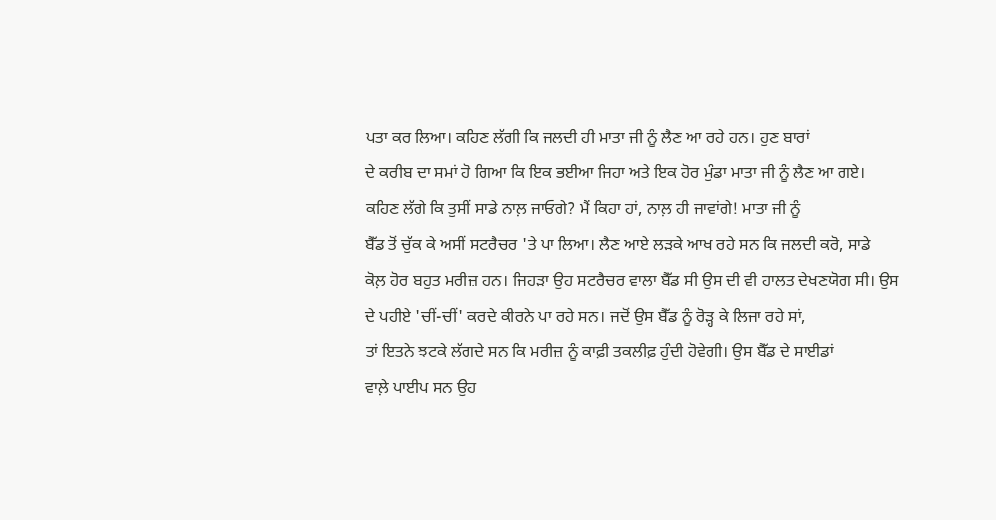ਪਤਾ ਕਰ ਲਿਆ। ਕਹਿਣ ਲੱਗੀ ਕਿ ਜਲਦੀ ਹੀ ਮਾਤਾ ਜੀ ਨੂੰ ਲੈਣ ਆ ਰਹੇ ਹਨ। ਹੁਣ ਬਾਰਾਂ
ਦੇ ਕਰੀਬ ਦਾ ਸਮਾਂ ਹੋ ਗਿਆ ਕਿ ਇਕ ਭਈਆ ਜਿਹਾ ਅਤੇ ਇਕ ਹੋਰ ਮੁੰਡਾ ਮਾਤਾ ਜੀ ਨੂੰ ਲੈਣ ਆ ਗਏ।
ਕਹਿਣ ਲੱਗੇ ਕਿ ਤੁਸੀਂ ਸਾਡੇ ਨਾਲ਼ ਜਾਓਗੇ? ਮੈਂ ਕਿਹਾ ਹਾਂ, ਨਾਲ਼ ਹੀ ਜਾਵਾਂਗੇ! ਮਾਤਾ ਜੀ ਨੂੰ
ਬੈੱਡ ਤੋਂ ਚੁੱਕ ਕੇ ਅਸੀਂ ਸਟਰੈਚਰ 'ਤੇ ਪਾ ਲਿਆ। ਲੈਣ ਆਏ ਲੜਕੇ ਆਖ ਰਹੇ ਸਨ ਕਿ ਜਲਦੀ ਕਰੋ, ਸਾਡੇ
ਕੋਲ਼ ਹੋਰ ਬਹੁਤ ਮਰੀਜ਼ ਹਨ। ਜਿਹੜਾ ਉਹ ਸਟਰੈਚਰ ਵਾਲਾ ਬੈੱਡ ਸੀ ਉਸ ਦੀ ਵੀ ਹਾਲਤ ਦੇਖਣਯੋਗ ਸੀ। ਉਸ
ਦੇ ਪਹੀਏ 'ਚੀਂ-ਚੀਂ' ਕਰਦੇ ਕੀਰਨੇ ਪਾ ਰਹੇ ਸਨ। ਜਦੋਂ ਉਸ ਬੈੱਡ ਨੂੰ ਰੋੜ੍ਹ ਕੇ ਲਿਜਾ ਰਹੇ ਸਾਂ,
ਤਾਂ ਇਤਨੇ ਝਟਕੇ ਲੱਗਦੇ ਸਨ ਕਿ ਮਰੀਜ਼ ਨੂੰ ਕਾਫ਼ੀ ਤਕਲੀਫ਼ ਹੁੰਦੀ ਹੋਵੇਗੀ। ਉਸ ਬੈੱਡ ਦੇ ਸਾਈਡਾਂ
ਵਾਲ਼ੇ ਪਾਈਪ ਸਨ ਉਹ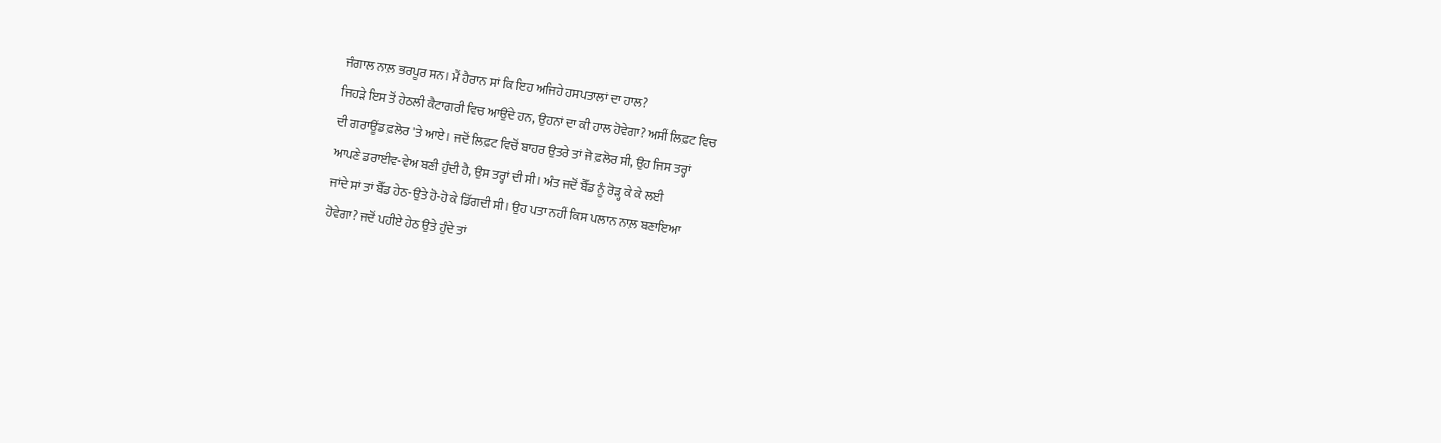ਜੰਗਾਲ ਨਾਲ਼ ਭਰਪੂਰ ਸਨ। ਮੈਂ ਹੈਰਾਨ ਸਾਂ ਕਿ ਇਹ ਅਜਿਹੇ ਹਸਪਤਾਲਾਂ ਦਾ ਹਾਲ?
ਜਿਹੜੇ ਇਸ ਤੋਂ ਹੇਠਲੀ ਕੈਟਾਗਰੀ ਵਿਚ ਆਉਂਦੇ ਹਨ, ਉਹਨਾਂ ਦਾ ਕੀ ਹਾਲ ਹੋਵੇਗਾ? ਅਸੀਂ ਲਿਫ਼ਟ ਵਿਚ
ਦੀ ਗਰਾਊਂਡ ਫ਼ਲੋਰ 'ਤੇ ਆਏ। ਜਦੋਂ ਲਿਫ਼ਟ ਵਿਚੋਂ ਬਾਹਰ ਉਤਰੇ ਤਾਂ ਜੋ ਫ਼ਲੋਰ ਸੀ, ਉਹ ਜਿਸ ਤਰ੍ਹਾਂ
ਆਪਣੇ ਡਰਾਈਵ-ਵੇਅ ਬਣੀ ਹੁੰਦੀ ਹੈ, ਉਸ ਤਰ੍ਹਾਂ ਦੀ ਸੀ। ਅੰਤ ਜਦੋਂ ਬੈੱਡ ਨੂੰ ਰੋੜ੍ਹ ਕੇ ਕੇ ਲਈ
ਜਾਂਦੇ ਸਾਂ ਤਾਂ ਬੈੱਡ ਹੇਠ-ਉਤੇ ਹੋ-ਹੋ ਕੇ ਡਿੱਗਦੀ ਸੀ। ਉਹ ਪਤਾ ਨਹੀਂ ਕਿਸ ਪਲਾਨ ਨਾਲ਼ ਬਣਾਇਆ
ਹੋਵੇਗਾ? ਜਦੋਂ ਪਹੀਏ ਹੇਠ ਉਤੇ ਹੁੰਦੇ ਤਾਂ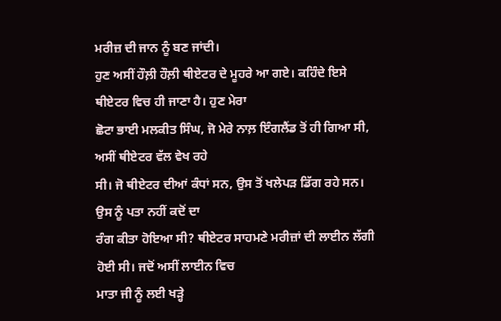ਮਰੀਜ਼ ਦੀ ਜਾਨ ਨੂੰ ਬਣ ਜਾਂਦੀ।
ਹੁਣ ਅਸੀਂ ਹੌਲ਼ੀ ਹੌਲ਼ੀ ਥੀਏਟਰ ਦੇ ਮੂਹਰੇ ਆ ਗਏ। ਕਹਿੰਦੇ ਇਸੇ ਥੀਏਟਰ ਵਿਚ ਹੀ ਜਾਣਾ ਹੈ। ਹੁਣ ਮੇਰਾ
ਛੋਟਾ ਭਾਈ ਮਲਕੀਤ ਸਿੰਘ, ਜੋ ਮੇਰੇ ਨਾਲ਼ ਇੰਗਲੈਂਡ ਤੋਂ ਹੀ ਗਿਆ ਸੀ, ਅਸੀਂ ਥੀਏਟਰ ਵੱਲ ਵੇਖ ਰਹੇ
ਸੀ। ਜੋ ਥੀਏਟਰ ਦੀਆਂ ਕੰਧਾਂ ਸਨ, ਉਸ ਤੋਂ ਖਲੇਪੜ ਡਿੱਗ ਰਹੇ ਸਨ। ਉਸ ਨੂੰ ਪਤਾ ਨਹੀਂ ਕਦੋਂ ਦਾ
ਰੰਗ ਕੀਤਾ ਹੋਇਆ ਸੀ? ਥੀਏਟਰ ਸਾਹਮਣੇ ਮਰੀਜ਼ਾਂ ਦੀ ਲਾਈਨ ਲੱਗੀ ਹੋਈ ਸੀ। ਜਦੋਂ ਅਸੀਂ ਲਾਈਨ ਵਿਚ
ਮਾਤਾ ਜੀ ਨੂੰ ਲਈ ਖੜ੍ਹੇ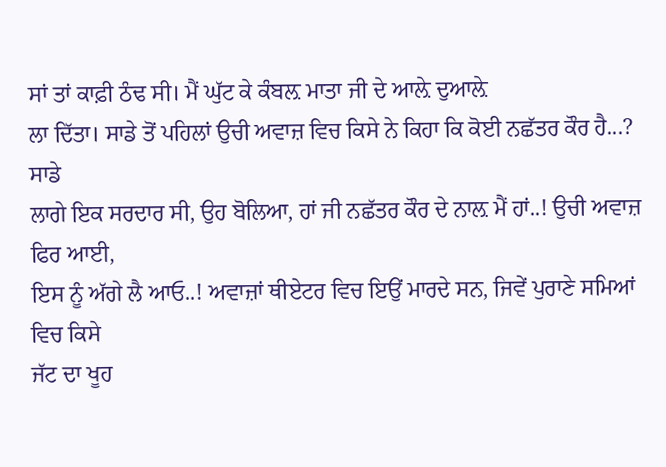ਸਾਂ ਤਾਂ ਕਾਫ਼ੀ ਠੰਢ ਸੀ। ਮੈਂ ਘੁੱਟ ਕੇ ਕੰਬਲ਼ ਮਾਤਾ ਜੀ ਦੇ ਆਲ਼ੇ ਦੁਆਲ਼ੇ
ਲਾ ਦਿੱਤਾ। ਸਾਡੇ ਤੋਂ ਪਹਿਲਾਂ ਉਚੀ ਅਵਾਜ਼ ਵਿਚ ਕਿਸੇ ਨੇ ਕਿਹਾ ਕਿ ਕੋਈ ਨਛੱਤਰ ਕੌਰ ਹੈ...? ਸਾਡੇ
ਲਾਗੇ ਇਕ ਸਰਦਾਰ ਸੀ, ਉਹ ਬੋਲਿਆ, ਹਾਂ ਜੀ ਨਛੱਤਰ ਕੌਰ ਦੇ ਨਾਲ਼ ਮੈਂ ਹਾਂ..! ਉਚੀ ਅਵਾਜ਼ ਫਿਰ ਆਈ,
ਇਸ ਨੂੰ ਅੱਗੇ ਲੈ ਆਓ..! ਅਵਾਜ਼ਾਂ ਥੀਏਟਰ ਵਿਚ ਇਉਂ ਮਾਰਦੇ ਸਨ, ਜਿਵੇਂ ਪੁਰਾਣੇ ਸਮਿਆਂ ਵਿਚ ਕਿਸੇ
ਜੱਟ ਦਾ ਖੂਹ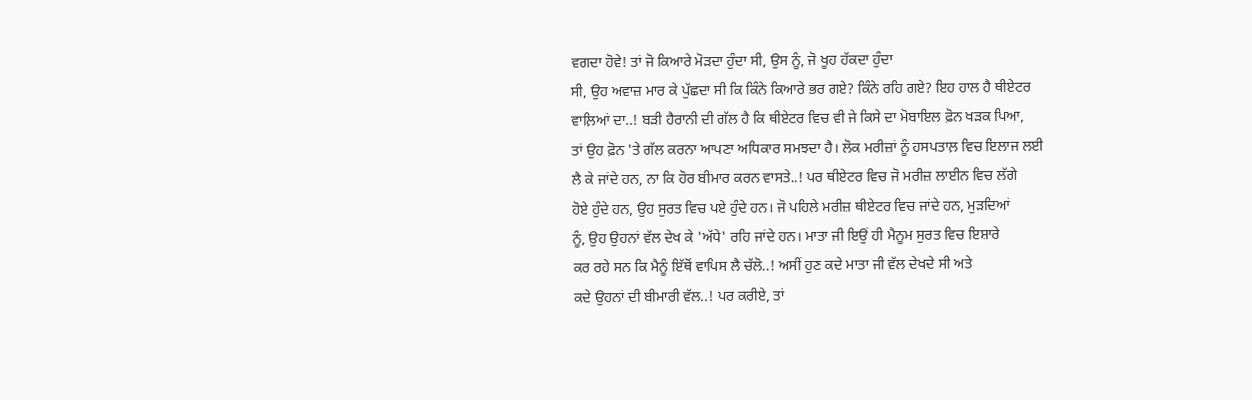ਵਗਦਾ ਹੋਵੇ! ਤਾਂ ਜੋ ਕਿਆਰੇ ਮੋੜਦਾ ਹੁੰਦਾ ਸੀ, ਉਸ ਨੂੰ, ਜੋ ਖੂਹ ਹੱਕਦਾ ਹੁੰਦਾ
ਸੀ, ਉਹ ਅਵਾਜ਼ ਮਾਰ ਕੇ ਪੁੱਛਦਾ ਸੀ ਕਿ ਕਿੰਨੇ ਕਿਆਰੇ ਭਰ ਗਏ? ਕਿੰਨੇ ਰਹਿ ਗਏ? ਇਹ ਹਾਲ ਹੈ ਥੀਏਟਰ
ਵਾਲ਼ਿਆਂ ਦਾ..! ਬੜੀ ਹੈਰਾਨੀ ਦੀ ਗੱਲ ਹੈ ਕਿ ਥੀਏਟਰ ਵਿਚ ਵੀ ਜੇ ਕਿਸੇ ਦਾ ਮੋਬਾਇਲ ਫ਼ੋਨ ਖੜਕ ਪਿਆ,
ਤਾਂ ਉਹ ਫ਼ੋਨ 'ਤੇ ਗੱਲ ਕਰਨਾ ਆਪਣਾ ਅਧਿਕਾਰ ਸਮਝਦਾ ਹੈ। ਲੋਕ ਮਰੀਜ਼ਾਂ ਨੂੰ ਹਸਪਤਾਲ਼ ਵਿਚ ਇਲਾਜ ਲਈ
ਲੈ ਕੇ ਜਾਂਦੇ ਹਨ, ਨਾ ਕਿ ਹੋਰ ਬੀਮਾਰ ਕਰਨ ਵਾਸਤੇ..! ਪਰ ਥੀਏਟਰ ਵਿਚ ਜੋ ਮਰੀਜ਼ ਲਾਈਨ ਵਿਚ ਲੱਗੇ
ਹੋਏ ਹੁੰਦੇ ਹਨ, ਉਹ ਸੁਰਤ ਵਿਚ ਪਏ ਹੁੰਦੇ ਹਨ। ਜੋ ਪਹਿਲੇ ਮਰੀਜ਼ ਥੀਏਟਰ ਵਿਚ ਜਾਂਦੇ ਹਨ, ਮੁੜਦਿਆਂ
ਨੂੰ, ਉਹ ਉਹਨਾਂ ਵੱਲ ਦੇਖ ਕੇ 'ਅੱਧੇ' ਰਹਿ ਜਾਂਦੇ ਹਨ। ਮਾਤਾ ਜੀ ਇਉਂ ਹੀ ਮੈਨੂਮ ਸੁਰਤ ਵਿਚ ਇਸ਼ਾਰੇ
ਕਰ ਰਹੇ ਸਨ ਕਿ ਮੈਨੂੰ ਇੱਥੋਂ ਵਾਪਿਸ ਲੈ ਚੱਲੋ..! ਅਸੀਂ ਹੁਣ ਕਦੇ ਮਾਤਾ ਜੀ ਵੱਲ ਦੇਖਦੇ ਸੀ ਅਤੇ
ਕਦੇ ਉਹਨਾਂ ਦੀ ਬੀਮਾਰੀ ਵੱਲ..! ਪਰ ਕਰੀਏ, ਤਾਂ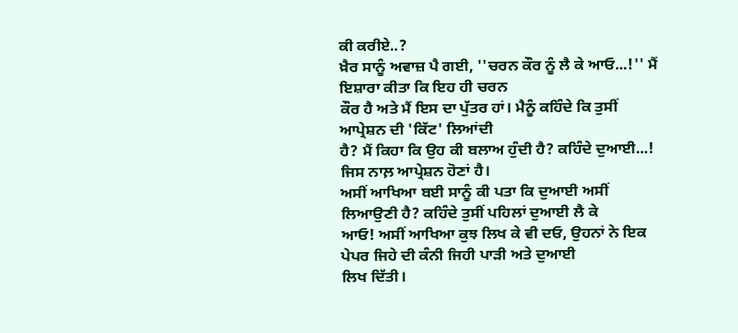ਕੀ ਕਰੀਏ..?
ਖ਼ੈਰ ਸਾਨੂੰ ਅਵਾਜ਼ ਪੈ ਗਈ, ''ਚਰਨ ਕੌਰ ਨੂੰ ਲੈ ਕੇ ਆਓ...!'' ਮੈਂ ਇਸ਼ਾਰਾ ਕੀਤਾ ਕਿ ਇਹ ਹੀ ਚਰਨ
ਕੌਰ ਹੈ ਅਤੇ ਮੈਂ ਇਸ ਦਾ ਪੁੱਤਰ ਹਾਂ। ਮੈਨੂੰ ਕਹਿੰਦੇ ਕਿ ਤੁਸੀਂ ਆਪ੍ਰੇਸ਼ਨ ਦੀ 'ਕਿੱਟ' ਲਿਆਂਦੀ
ਹੈ? ਮੈਂ ਕਿਹਾ ਕਿ ਉਹ ਕੀ ਬਲਾਅ ਹੁੰਦੀ ਹੈ? ਕਹਿੰਦੇ ਦੁਆਈ...! ਜਿਸ ਨਾਲ਼ ਆਪ੍ਰੇਸ਼ਨ ਹੋਣਾਂ ਹੈ।
ਅਸੀਂ ਆਖਿਆ ਬਈ ਸਾਨੂੰ ਕੀ ਪਤਾ ਕਿ ਦੁਆਈ ਅਸੀਂ ਲਿਆਉਣੀ ਹੈ? ਕਹਿੰਦੇ ਤੁਸੀਂ ਪਹਿਲਾਂ ਦੁਆਈ ਲੈ ਕੇ
ਆਓ! ਅਸੀਂ ਆਖਿਆ ਕੁਝ ਲਿਖ ਕੇ ਵੀ ਦਓ, ਉਹਨਾਂ ਨੇ ਇਕ ਪੇਪਰ ਜਿਹੇ ਦੀ ਕੰਨੀ ਜਿਹੀ ਪਾੜੀ ਅਤੇ ਦੁਆਈ
ਲਿਖ ਦਿੱਤੀ।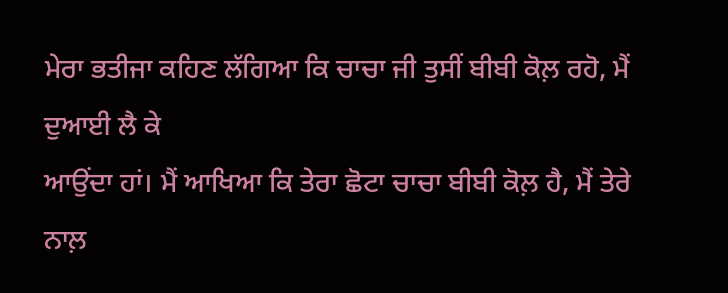ਮੇਰਾ ਭਤੀਜਾ ਕਹਿਣ ਲੱਗਿਆ ਕਿ ਚਾਚਾ ਜੀ ਤੁਸੀਂ ਬੀਬੀ ਕੋਲ਼ ਰਹੋ, ਮੈਂ ਦੁਆਈ ਲੈ ਕੇ
ਆਉਂਦਾ ਹਾਂ। ਮੈਂ ਆਖਿਆ ਕਿ ਤੇਰਾ ਛੋਟਾ ਚਾਚਾ ਬੀਬੀ ਕੋਲ਼ ਹੈ, ਮੈਂ ਤੇਰੇ ਨਾਲ਼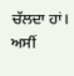ਚੱਲਦਾ ਹਾਂ। ਅਸੀਂ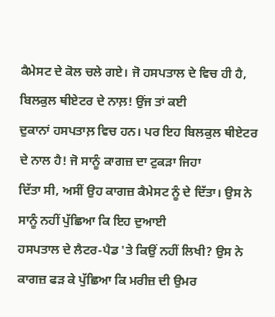ਕੈਮੇਸਟ ਦੇ ਕੋਲ ਚਲੇ ਗਏ। ਜੋ ਹਸਪਤਾਲ ਦੇ ਵਿਚ ਹੀ ਹੈ, ਬਿਲਕੁਲ ਥੀਏਟਰ ਦੇ ਨਾਲ਼! ਉਂਜ ਤਾਂ ਕਈ
ਦੁਕਾਨਾਂ ਹਸਪਤਾਲ਼ ਵਿਚ ਹਨ। ਪਰ ਇਹ ਬਿਲਕੁਲ ਥੀਏਟਰ ਦੇ ਨਾਲ ਹੈ! ਜੋ ਸਾਨੂੰ ਕਾਗਜ਼ ਦਾ ਟੁਕੜਾ ਜਿਹਾ
ਦਿੱਤਾ ਸੀ, ਅਸੀਂ ਉਹ ਕਾਗਜ਼ ਕੈਮੇਸਟ ਨੂੰ ਦੇ ਦਿੱਤਾ। ਉਸ ਨੇ ਸਾਨੂੰ ਨਹੀਂ ਪੁੱਛਿਆ ਕਿ ਇਹ ਦੁਆਈ
ਹਸਪਤਾਲ ਦੇ ਲੈਟਰ-ਪੈਡ 'ਤੇ ਕਿਉਂ ਨਹੀਂ ਲਿਖੀ? ਉਸ ਨੇ ਕਾਗਜ਼ ਫੜ ਕੇ ਪੁੱਛਿਆ ਕਿ ਮਰੀਜ਼ ਦੀ ਉਮਰ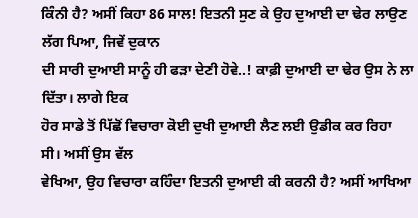ਕਿੰਨੀ ਹੈ? ਅਸੀਂ ਕਿਹਾ 86 ਸਾਲ! ਇਤਨੀ ਸੁਣ ਕੇ ਉਹ ਦੁਆਈ ਦਾ ਢੇਰ ਲਾਉਣ ਲੱਗ ਪਿਆ, ਜਿਵੇਂ ਦੁਕਾਨ
ਦੀ ਸਾਰੀ ਦੁਆਈ ਸਾਨੂੰ ਹੀ ਫੜਾ ਦੇਣੀ ਹੋਵੇ..! ਕਾਫ਼ੀ ਦੁਆਈ ਦਾ ਢੇਰ ਉਸ ਨੇ ਲਾ ਦਿੱਤਾ। ਲਾਗੇ ਇਕ
ਹੋਰ ਸਾਡੇ ਤੋਂ ਪਿੱਛੋਂ ਵਿਚਾਰਾ ਕੋਈ ਦੁਖੀ ਦੁਆਈ ਲੈਣ ਲਈ ਉਡੀਕ ਕਰ ਰਿਹਾ ਸੀ। ਅਸੀਂ ਉਸ ਵੱਲ
ਵੇਖਿਆ, ਉਹ ਵਿਚਾਰਾ ਕਹਿੰਦਾ ਇਤਨੀ ਦੁਆਈ ਕੀ ਕਰਨੀ ਹੈ? ਅਸੀਂ ਆਖਿਆ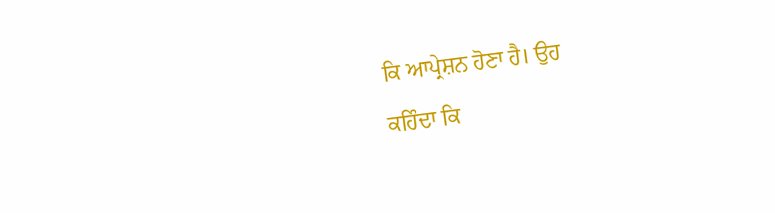ਕਿ ਆਪ੍ਰੇਸ਼ਨ ਹੋਣਾ ਹੈ। ਉਹ
ਕਹਿੰਦਾ ਕਿ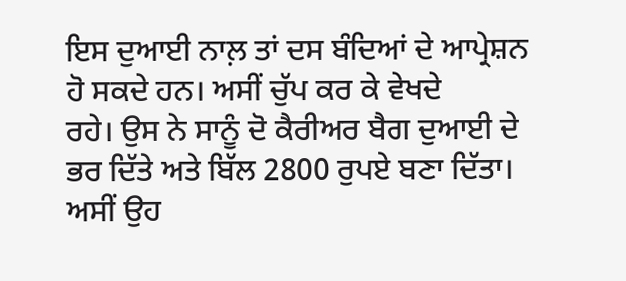ਇਸ ਦੁਆਈ ਨਾਲ਼ ਤਾਂ ਦਸ ਬੰਦਿਆਂ ਦੇ ਆਪ੍ਰੇਸ਼ਨ ਹੋ ਸਕਦੇ ਹਨ। ਅਸੀਂ ਚੁੱਪ ਕਰ ਕੇ ਵੇਖਦੇ
ਰਹੇ। ਉਸ ਨੇ ਸਾਨੂੰ ਦੋ ਕੈਰੀਅਰ ਬੈਗ ਦੁਆਈ ਦੇ ਭਰ ਦਿੱਤੇ ਅਤੇ ਬਿੱਲ 2800 ਰੁਪਏ ਬਣਾ ਦਿੱਤਾ।
ਅਸੀਂ ਉਹ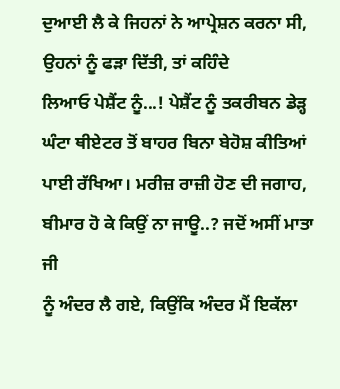ਦੁਆਈ ਲੈ ਕੇ ਜਿਹਨਾਂ ਨੇ ਆਪ੍ਰੇਸ਼ਨ ਕਰਨਾ ਸੀ, ਉਹਨਾਂ ਨੂੰ ਫੜਾ ਦਿੱਤੀ, ਤਾਂ ਕਹਿੰਦੇ
ਲਿਆਓ ਪੇਸ਼ੈਂਟ ਨੂੰ...! ਪੇਸ਼ੈਂਟ ਨੂੰ ਤਕਰੀਬਨ ਡੇੜ੍ਹ ਘੰਟਾ ਥੀਏਟਰ ਤੋਂ ਬਾਹਰ ਬਿਨਾ ਬੇਹੋਸ਼ ਕੀਤਿਆਂ
ਪਾਈ ਰੱਖਿਆ। ਮਰੀਜ਼ ਰਾਜ਼ੀ ਹੋਣ ਦੀ ਜਗਾਹ, ਬੀਮਾਰ ਹੋ ਕੇ ਕਿਉਂ ਨਾ ਜਾਊ..? ਜਦੋਂ ਅਸੀਂ ਮਾਤਾ ਜੀ
ਨੂੰ ਅੰਦਰ ਲੈ ਗਏ, ਕਿਉਂਕਿ ਅੰਦਰ ਮੈਂ ਇਕੱਲਾ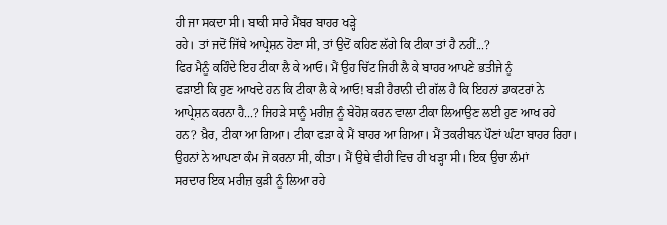ਹੀ ਜਾ ਸਕਦਾ ਸੀ। ਬਾਕੀ ਸਾਰੇ ਮੈਂਬਰ ਬਾਹਰ ਖੜ੍ਹੇ
ਰਹੇ। ਤਾਂ ਜਦੋਂ ਜਿੱਥੇ ਆਪ੍ਰੇਸ਼ਨ ਹੋਣਾ ਸੀ, ਤਾਂ ਉਦੋਂ ਕਹਿਣ ਲੱਗੇ ਕਿ ਟੀਕਾ ਤਾਂ ਹੈ ਨਹੀਂ...?
ਫਿਰ ਮੈਨੂੰ ਕਹਿੰਦੇ ਇਹ ਟੀਕਾ ਲੈ ਕੇ ਆਓ। ਮੈਂ ਉਹ ਚਿੱਟ ਜਿਹੀ ਲੈ ਕੇ ਬਾਹਰ ਆਪਣੇ ਭਤੀਜੇ ਨੂੰ
ਫੜਾਈ ਕਿ ਹੁਣ ਆਖਦੇ ਹਨ ਕਿ ਟੀਕਾ ਲੈ ਕੇ ਆਓ! ਬੜੀ ਹੈਰਾਨੀ ਦੀ ਗੱਲ ਹੈ ਕਿ ਇਹਨਾਂ ਡਾਕਟਰਾਂ ਨੇ
ਆਪ੍ਰੇਸ਼ਨ ਕਰਨਾ ਹੈ...? ਜਿਹੜੇ ਸਾਨੂੰ ਮਰੀਜ਼ ਨੂੰ ਬੇਹੋਸ਼ ਕਰਨ ਵਾਲਾ ਟੀਕਾ ਲਿਆਉਣ ਲਈ ਹੁਣ ਆਖ ਰਹੇ
ਹਨ? ਖ਼ੈਰ, ਟੀਕਾ ਆ ਗਿਆ। ਟੀਕਾ ਫੜਾ ਕੇ ਮੈਂ ਬਾਹਰ ਆ ਗਿਆ। ਮੈਂ ਤਕਰੀਬਨ ਪੌਣਾਂ ਘੰਟਾ ਬਾਹਰ ਰਿਹਾ।
ਉਹਨਾਂ ਨੇ ਆਪਣਾ ਕੰਮ ਜੋ ਕਰਨਾ ਸੀ, ਕੀਤਾ। ਮੈਂ ਉਥੇ ਵੀਹੀ ਵਿਚ ਹੀ ਖੜ੍ਹਾ ਸੀ। ਇਕ ਉਚਾ ਲੰਮਾਂ
ਸਰਦਾਰ ਇਕ ਮਰੀਜ਼ ਕੁੜੀ ਨੂੰ ਲਿਆ ਰਹੇ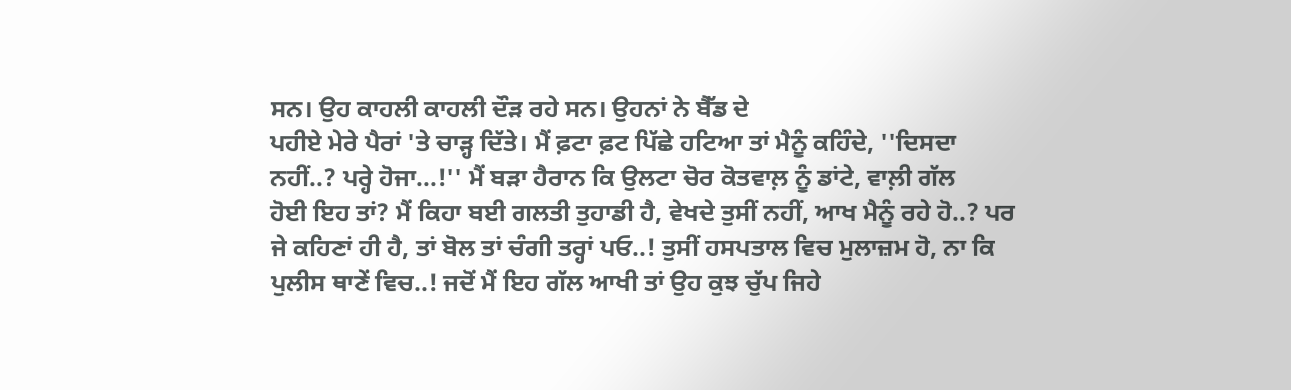ਸਨ। ਉਹ ਕਾਹਲੀ ਕਾਹਲੀ ਦੌੜ ਰਹੇ ਸਨ। ਉਹਨਾਂ ਨੇ ਬੈੱਡ ਦੇ
ਪਹੀਏ ਮੇਰੇ ਪੈਰਾਂ 'ਤੇ ਚਾੜ੍ਹ ਦਿੱਤੇ। ਮੈਂ ਫ਼ਟਾ ਫ਼ਟ ਪਿੱਛੇ ਹਟਿਆ ਤਾਂ ਮੈਨੂੰ ਕਹਿੰਦੇ, ''ਦਿਸਦਾ
ਨਹੀਂ..? ਪਰ੍ਹੇ ਹੋਜਾ...!'' ਮੈਂ ਬੜਾ ਹੈਰਾਨ ਕਿ ਉਲਟਾ ਚੋਰ ਕੋਤਵਾਲ਼ ਨੂੰ ਡਾਂਟੇ, ਵਾਲ਼ੀ ਗੱਲ
ਹੋਈ ਇਹ ਤਾਂ? ਮੈਂ ਕਿਹਾ ਬਈ ਗਲਤੀ ਤੁਹਾਡੀ ਹੈ, ਵੇਖਦੇ ਤੁਸੀਂ ਨਹੀਂ, ਆਖ ਮੈਨੂੰ ਰਹੇ ਹੋ..? ਪਰ
ਜੇ ਕਹਿਣਾਂ ਹੀ ਹੈ, ਤਾਂ ਬੋਲ ਤਾਂ ਚੰਗੀ ਤਰ੍ਹਾਂ ਪਓ..! ਤੁਸੀਂ ਹਸਪਤਾਲ ਵਿਚ ਮੁਲਾਜ਼ਮ ਹੋ, ਨਾ ਕਿ
ਪੁਲੀਸ ਥਾਣੇਂ ਵਿਚ..! ਜਦੋਂ ਮੈਂ ਇਹ ਗੱਲ ਆਖੀ ਤਾਂ ਉਹ ਕੁਝ ਚੁੱਪ ਜਿਹੇ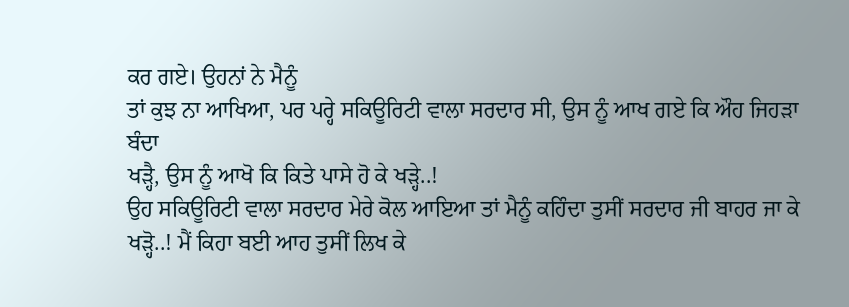ਕਰ ਗਏ। ਉਹਨਾਂ ਨੇ ਮੈਨੂੰ
ਤਾਂ ਕੁਝ ਨਾ ਆਖਿਆ, ਪਰ ਪਰ੍ਹੇ ਸਕਿਊਰਿਟੀ ਵਾਲਾ ਸਰਦਾਰ ਸੀ, ਉਸ ਨੂੰ ਆਖ ਗਏ ਕਿ ਔਹ ਜਿਹੜਾ ਬੰਦਾ
ਖੜ੍ਹੈ, ਉਸ ਨੂੰ ਆਖੋ ਕਿ ਕਿਤੇ ਪਾਸੇ ਹੋ ਕੇ ਖੜ੍ਹੇ..!
ਉਹ ਸਕਿਊਰਿਟੀ ਵਾਲਾ ਸਰਦਾਰ ਮੇਰੇ ਕੋਲ ਆਇਆ ਤਾਂ ਮੈਨੂੰ ਕਹਿੰਦਾ ਤੁਸੀਂ ਸਰਦਾਰ ਜੀ ਬਾਹਰ ਜਾ ਕੇ
ਖੜ੍ਹੋ..! ਮੈਂ ਕਿਹਾ ਬਈ ਆਹ ਤੁਸੀਂ ਲਿਖ ਕੇ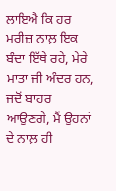ਲਾਇਐ ਕਿ ਹਰ ਮਰੀਜ਼ ਨਾਲ਼ ਇਕ ਬੰਦਾ ਇੱਥੇ ਰਹੇ, ਮੇਰੇ
ਮਾਤਾ ਜੀ ਅੰਦਰ ਹਨ, ਜਦੋਂ ਬਾਹਰ ਆਉਣਗੇ, ਮੈਂ ਉਹਨਾਂ ਦੇ ਨਾਲ਼ ਹੀ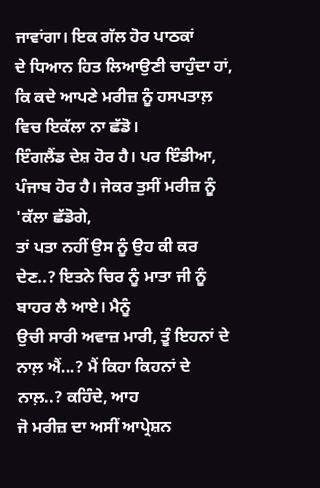ਜਾਵਾਂਗਾ। ਇਕ ਗੱਲ ਹੋਰ ਪਾਠਕਾਂ
ਦੇ ਧਿਆਨ ਹਿਤ ਲਿਆਉਣੀ ਚਾਹੁੰਦਾ ਹਾਂ, ਕਿ ਕਦੇ ਆਪਣੇ ਮਰੀਜ਼ ਨੂੰ ਹਸਪਤਾਲ਼ ਵਿਚ ਇਕੱਲਾ ਨਾ ਛੱਡੋ।
ਇੰਗਲੈਂਡ ਦੇਸ਼ ਹੋਰ ਹੈ। ਪਰ ਇੰਡੀਆ, ਪੰਜਾਬ ਹੋਰ ਹੈ। ਜੇਕਰ ਤੁਸੀਂ ਮਰੀਜ਼ ਨੂੰ 'ਕੱਲਾ ਛੱਡੋਗੇ,
ਤਾਂ ਪਤਾ ਨਹੀਂ ਉਸ ਨੂੰ ਉਹ ਕੀ ਕਰ ਦੇਣ..? ਇਤਨੇ ਚਿਰ ਨੂੰ ਮਾਤਾ ਜੀ ਨੂੰ ਬਾਹਰ ਲੈ ਆਏ। ਮੈਨੂੰ
ਉਚੀ ਸਾਰੀ ਅਵਾਜ਼ ਮਾਰੀ, ਤੂੰ ਇਹਨਾਂ ਦੇ ਨਾਲ਼ ਐਂ...? ਮੈਂ ਕਿਹਾ ਕਿਹਨਾਂ ਦੇ ਨਾਲ਼..? ਕਹਿੰਦੇ, ਆਹ
ਜੋ ਮਰੀਜ਼ ਦਾ ਅਸੀਂ ਆਪ੍ਰੇਸ਼ਨ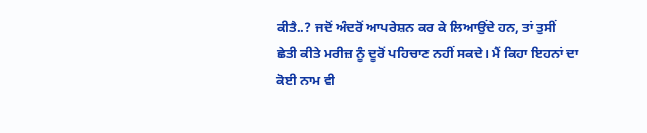ਕੀਤੈ..? ਜਦੋਂ ਅੰਦਰੋਂ ਆਪਰੇਸ਼ਨ ਕਰ ਕੇ ਲਿਆਉਂਦੇ ਹਨ, ਤਾਂ ਤੁਸੀਂ
ਛੇਤੀ ਕੀਤੇ ਮਰੀਜ਼ ਨੂੰ ਦੂਰੋਂ ਪਹਿਚਾਣ ਨਹੀਂ ਸਕਦੇ। ਮੈਂ ਕਿਹਾ ਇਹਨਾਂ ਦਾ ਕੋਈ ਨਾਮ ਵੀ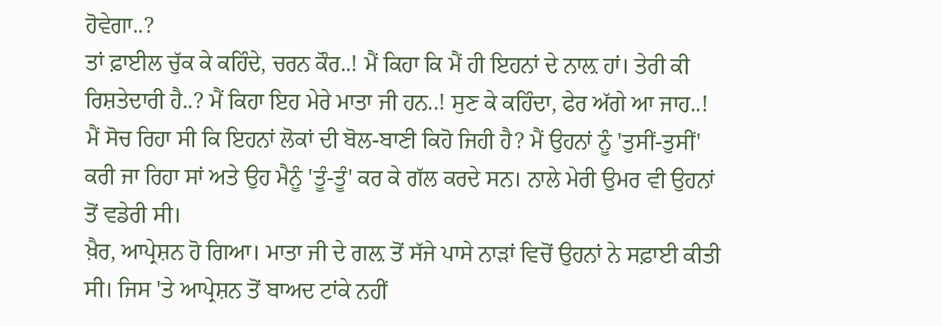ਹੋਵੇਗਾ..?
ਤਾਂ ਫ਼ਾਈਲ ਚੁੱਕ ਕੇ ਕਹਿੰਦੇ, ਚਰਨ ਕੌਰ..! ਮੈਂ ਕਿਹਾ ਕਿ ਮੈਂ ਹੀ ਇਹਨਾਂ ਦੇ ਨਾਲ਼ ਹਾਂ। ਤੇਰੀ ਕੀ
ਰਿਸ਼ਤੇਦਾਰੀ ਹੈ..? ਮੈਂ ਕਿਹਾ ਇਹ ਮੇਰੇ ਮਾਤਾ ਜੀ ਹਨ..! ਸੁਣ ਕੇ ਕਹਿੰਦਾ, ਫੇਰ ਅੱਗੇ ਆ ਜਾਹ..!
ਮੈਂ ਸੋਚ ਰਿਹਾ ਸੀ ਕਿ ਇਹਨਾਂ ਲੋਕਾਂ ਦੀ ਬੋਲ-ਬਾਣੀ ਕਿਹੋ ਜਿਹੀ ਹੈ? ਮੈਂ ਉਹਨਾਂ ਨੂੰ 'ਤੁਸੀਂ-ਤੁਸੀਂ'
ਕਰੀ ਜਾ ਰਿਹਾ ਸਾਂ ਅਤੇ ਉਹ ਮੈਨੂੰ 'ਤੂੰ-ਤੂੰ' ਕਰ ਕੇ ਗੱਲ ਕਰਦੇ ਸਨ। ਨਾਲੇ ਮੇਰੀ ਉਮਰ ਵੀ ਉਹਨਾਂ
ਤੋਂ ਵਡੇਰੀ ਸੀ।
ਖ਼ੈਰ, ਆਪ੍ਰੇਸ਼ਨ ਹੋ ਗਿਆ। ਮਾਤਾ ਜੀ ਦੇ ਗਲ਼ ਤੋਂ ਸੱਜੇ ਪਾਸੇ ਨਾੜਾਂ ਵਿਚੋਂ ਉਹਨਾਂ ਨੇ ਸਫ਼ਾਈ ਕੀਤੀ
ਸੀ। ਜਿਸ 'ਤੇ ਆਪ੍ਰੇਸ਼ਨ ਤੋਂ ਬਾਅਦ ਟਾਂਕੇ ਨਹੀਂ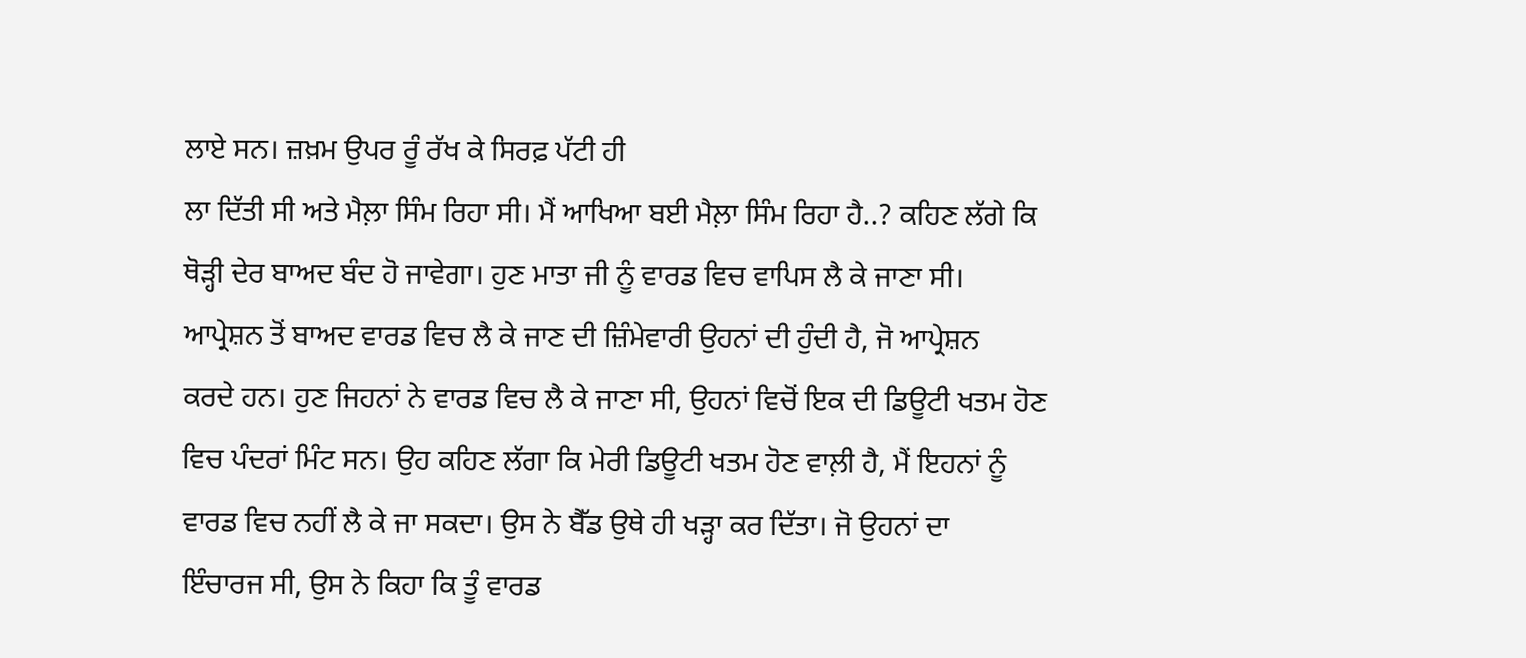ਲਾਏ ਸਨ। ਜ਼ਖ਼ਮ ਉਪਰ ਰੂੰ ਰੱਖ ਕੇ ਸਿਰਫ਼ ਪੱਟੀ ਹੀ
ਲਾ ਦਿੱਤੀ ਸੀ ਅਤੇ ਮੈਲ਼ਾ ਸਿੰਮ ਰਿਹਾ ਸੀ। ਮੈਂ ਆਖਿਆ ਬਈ ਮੈਲ਼ਾ ਸਿੰਮ ਰਿਹਾ ਹੈ..? ਕਹਿਣ ਲੱਗੇ ਕਿ
ਥੋੜ੍ਹੀ ਦੇਰ ਬਾਅਦ ਬੰਦ ਹੋ ਜਾਵੇਗਾ। ਹੁਣ ਮਾਤਾ ਜੀ ਨੂੰ ਵਾਰਡ ਵਿਚ ਵਾਪਿਸ ਲੈ ਕੇ ਜਾਣਾ ਸੀ।
ਆਪ੍ਰੇਸ਼ਨ ਤੋਂ ਬਾਅਦ ਵਾਰਡ ਵਿਚ ਲੈ ਕੇ ਜਾਣ ਦੀ ਜ਼ਿੰਮੇਵਾਰੀ ਉਹਨਾਂ ਦੀ ਹੁੰਦੀ ਹੈ, ਜੋ ਆਪ੍ਰੇਸ਼ਨ
ਕਰਦੇ ਹਨ। ਹੁਣ ਜਿਹਨਾਂ ਨੇ ਵਾਰਡ ਵਿਚ ਲੈ ਕੇ ਜਾਣਾ ਸੀ, ਉਹਨਾਂ ਵਿਚੋਂ ਇਕ ਦੀ ਡਿਊਟੀ ਖਤਮ ਹੋਣ
ਵਿਚ ਪੰਦਰਾਂ ਮਿੰਟ ਸਨ। ਉਹ ਕਹਿਣ ਲੱਗਾ ਕਿ ਮੇਰੀ ਡਿਊਟੀ ਖਤਮ ਹੋਣ ਵਾਲ਼ੀ ਹੈ, ਮੈਂ ਇਹਨਾਂ ਨੂੰ
ਵਾਰਡ ਵਿਚ ਨਹੀਂ ਲੈ ਕੇ ਜਾ ਸਕਦਾ। ਉਸ ਨੇ ਬੈੱਡ ਉਥੇ ਹੀ ਖੜ੍ਹਾ ਕਰ ਦਿੱਤਾ। ਜੋ ਉਹਨਾਂ ਦਾ
ਇੰਚਾਰਜ ਸੀ, ਉਸ ਨੇ ਕਿਹਾ ਕਿ ਤੂੰ ਵਾਰਡ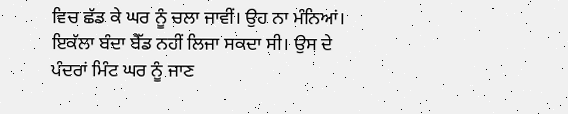ਵਿਚ ਛੱਡ ਕੇ ਘਰ ਨੂੰ ਚਲਾ ਜਾਵੀਂ। ਉਹ ਨਾ ਮੰਨਿਆਂ।
ਇਕੱਲਾ ਬੰਦਾ ਬੈੱਡ ਨਹੀਂ ਲਿਜਾ ਸਕਦਾ ਸੀ। ਉਸ ਦੇ ਪੰਦਰਾਂ ਮਿੰਟ ਘਰ ਨੂੰ ਜਾਣ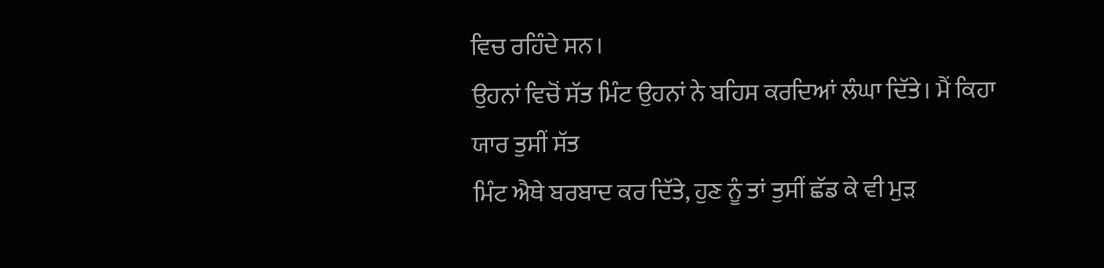ਵਿਚ ਰਹਿੰਦੇ ਸਨ।
ਉਹਨਾਂ ਵਿਚੋਂ ਸੱਤ ਮਿੰਟ ਉਹਨਾਂ ਨੇ ਬਹਿਸ ਕਰਦਿਆਂ ਲੰਘਾ ਦਿੱਤੇ। ਮੈਂ ਕਿਹਾ ਯਾਰ ਤੁਸੀਂ ਸੱਤ
ਮਿੰਟ ਐਥੇ ਬਰਬਾਦ ਕਰ ਦਿੱਤੇ, ਹੁਣ ਨੂੰ ਤਾਂ ਤੁਸੀਂ ਛੱਡ ਕੇ ਵੀ ਮੁੜ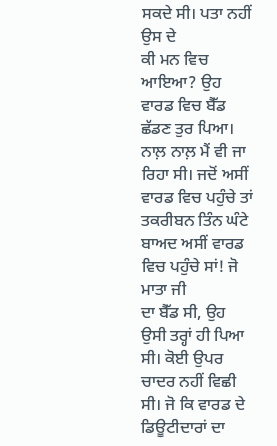ਸਕਦੇ ਸੀ। ਪਤਾ ਨਹੀਂ ਉਸ ਦੇ
ਕੀ ਮਨ ਵਿਚ ਆਇਆ? ਉਹ ਵਾਰਡ ਵਿਚ ਬੈੱਡ ਛੱਡਣ ਤੁਰ ਪਿਆ। ਨਾਲ਼ ਨਾਲ਼ ਮੈਂ ਵੀ ਜਾ ਰਿਹਾ ਸੀ। ਜਦੋਂ ਅਸੀਂ
ਵਾਰਡ ਵਿਚ ਪਹੁੰਚੇ ਤਾਂ ਤਕਰੀਬਨ ਤਿੰਨ ਘੰਟੇ ਬਾਅਦ ਅਸੀਂ ਵਾਰਡ ਵਿਚ ਪਹੁੰਚੇ ਸਾਂ! ਜੋ ਮਾਤਾ ਜੀ
ਦਾ ਬੈੱਡ ਸੀ, ਉਹ ਉਸੀ ਤਰ੍ਹਾਂ ਹੀ ਪਿਆ ਸੀ। ਕੋਈ ਉਪਰ ਚਾਦਰ ਨਹੀਂ ਵਿਛੀ ਸੀ। ਜੋ ਕਿ ਵਾਰਡ ਦੇ
ਡਿਊਟੀਦਾਰਾਂ ਦਾ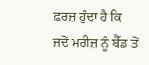ਫ਼ਰਜ਼ ਹੁੰਦਾ ਹੈ ਕਿ ਜਦੋਂ ਮਰੀਜ਼ ਨੂੰ ਬੈੱਡ ਤੋਂ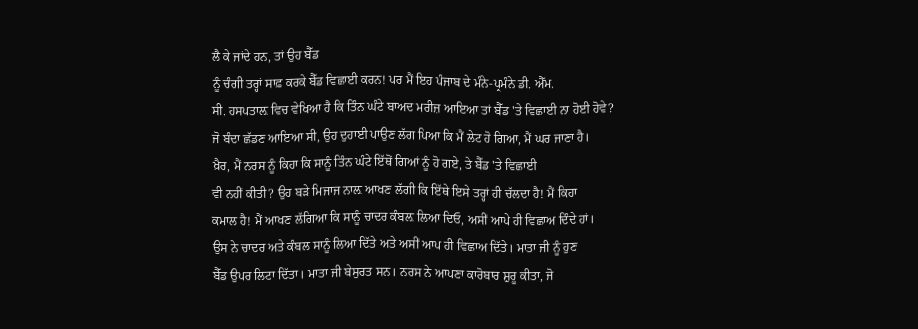ਲੈ ਕੇ ਜਾਂਦੇ ਹਨ, ਤਾਂ ਉਹ ਬੈੱਡ
ਨੂੰ ਚੰਗੀ ਤਰ੍ਹਾਂ ਸਾਫ਼ ਕਰਕੇ ਬੈੱਡ ਵਿਛਾਈ ਕਰਨ! ਪਰ ਮੈਂ ਇਹ ਪੰਜਾਬ ਦੇ ਮੰਨੇ-ਪ੍ਰਮੰਨੇ ਡੀ. ਐੱਮ.
ਸੀ. ਹਸਪਤਾਲ਼ ਵਿਚ ਵੇਖਿਆ ਹੈ ਕਿ ਤਿੰਨ ਘੰਟੇ ਬਾਅਦ ਮਰੀਜ਼ ਆਇਆ ਤਾਂ ਬੈੱਡ 'ਤੇ ਵਿਛਾਈ ਨਾ ਹੋਈ ਹੋਵੇ?
ਜੋ ਬੰਦਾ ਛੱਡਣ ਆਇਆ ਸੀ, ਉਹ ਦੁਹਾਈ ਪਾਉਣ ਲੱਗ ਪਿਆ ਕਿ ਮੈਂ ਲੇਟ ਹੋ ਗਿਆ, ਮੈਂ ਘਰ ਜਾਣਾ ਹੈ।
ਖ਼ੈਰ, ਮੈਂ ਨਰਸ ਨੂੰ ਕਿਹਾ ਕਿ ਸਾਨੂੰ ਤਿੰਨ ਘੰਟੇ ਇੱਥੋਂ ਗਿਆਂ ਨੂੰ ਹੋ ਗਏ, ਤੇ ਬੈੱਡ 'ਤੇ ਵਿਛਾਈ
ਵੀ ਨਹੀਂ ਕੀਤੀ? ਉਹ ਬੜੇ ਮਿਜਾਜ ਨਾਲ਼ ਆਖਣ ਲੱਗੀ ਕਿ ਇੱਥੇ ਇਸੇ ਤਰ੍ਹਾਂ ਹੀ ਚੱਲਦਾ ਹੈ! ਮੈਂ ਕਿਹਾ
ਕਮਾਲ ਹੈ! ਮੈਂ ਆਖਣ ਲੱਗਿਆ ਕਿ ਸਾਨੂੰ ਚਾਦਰ ਕੰਬਲ਼ ਲਿਆ ਦਿਓ, ਅਸੀਂ ਆਪੇ ਹੀ ਵਿਛਾਅ ਦਿੰਦੇ ਹਾਂ।
ਉਸ ਨੇ ਚਾਦਰ ਅਤੇ ਕੰਬਲ ਸਾਨੂੰ ਲਿਆ ਦਿੱਤੇ ਅਤੇ ਅਸੀਂ ਆਪ ਹੀ ਵਿਛਾਅ ਦਿੱਤੇ। ਮਾਤਾ ਜੀ ਨੂੰ ਹੁਣ
ਬੈੱਡ ਉਪਰ ਲਿਟਾ ਦਿੱਤਾ। ਮਾਤਾ ਜੀ ਬੇਸੁਰਤ ਸਨ। ਨਰਸ ਨੇ ਆਪਣਾ ਕਾਰੋਬਾਰ ਸ਼ੁਰੂ ਕੀਤਾ, ਜੋ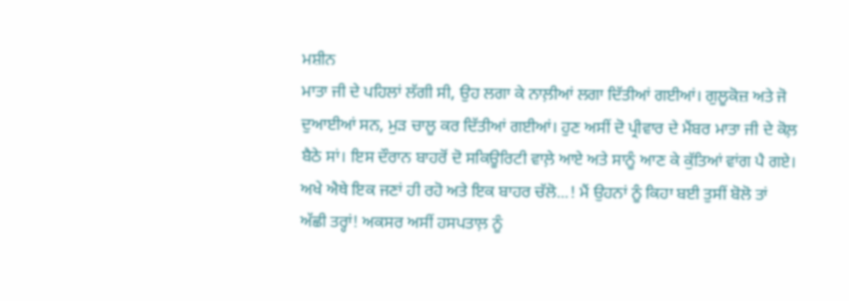ਮਸ਼ੀਨ
ਮਾਤਾ ਜੀ ਦੇ ਪਹਿਲਾਂ ਲੱਗੀ ਸੀ, ਉਹ ਲਗਾ ਕੇ ਨਾਲ਼ੀਆਂ ਲਗਾ ਦਿੱਤੀਆਂ ਗਈਆਂ। ਗੁਲੂਕੋਜ਼ ਅਤੇ ਜੋ
ਦੁਆਈਆਂ ਸਨ, ਮੁੜ ਚਾਲੂ ਕਰ ਦਿੱਤੀਆਂ ਗਈਆਂ। ਹੁਣ ਅਸੀਂ ਦੋ ਪ੍ਰੀਵਾਰ ਦੇ ਮੈਂਬਰ ਮਾਤਾ ਜੀ ਦੇ ਕੋਲ਼
ਬੈਠੇ ਸਾਂ। ਇਸ ਦੌਰਾਨ ਬਾਹਰੋਂ ਦੋ ਸਕਿਊਰਿਟੀ ਵਾਲ਼ੇ ਆਏ ਅਤੇ ਸਾਨੂੰ ਆਣ ਕੇ ਕੁੱਤਿਆਂ ਵਾਂਗ ਪੈ ਗਏ।
ਅਖੇ ਐਥੇ ਇਕ ਜਣਾਂ ਹੀ ਰਹੋ ਅਤੇ ਇਕ ਬਾਹਰ ਚੱਲੋ...! ਮੈਂ ਉਹਨਾਂ ਨੂੰ ਕਿਹਾ ਬਈ ਤੁਸੀਂ ਬੋਲੋ ਤਾਂ
ਅੱਛੀ ਤਰ੍ਹਾਂ! ਅਕਸਰ ਅਸੀਂ ਹਸਪਤਾਲ਼ ਨੂੰ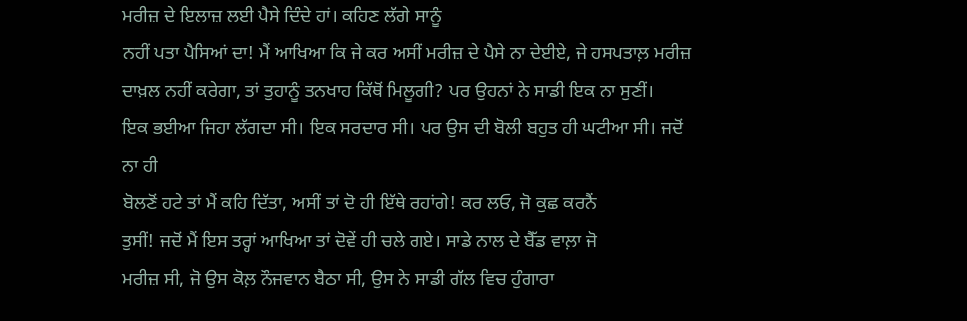ਮਰੀਜ਼ ਦੇ ਇਲਾਜ਼ ਲਈ ਪੈਸੇ ਦਿੰਦੇ ਹਾਂ। ਕਹਿਣ ਲੱਗੇ ਸਾਨੂੰ
ਨਹੀਂ ਪਤਾ ਪੈਸਿਆਂ ਦਾ! ਮੈਂ ਆਖਿਆ ਕਿ ਜੇ ਕਰ ਅਸੀਂ ਮਰੀਜ਼ ਦੇ ਪੈਸੇ ਨਾ ਦੇਈਏ, ਜੇ ਹਸਪਤਾਲ਼ ਮਰੀਜ਼
ਦਾਖ਼ਲ ਨਹੀਂ ਕਰੇਗਾ, ਤਾਂ ਤੁਹਾਨੂੰ ਤਨਖਾਹ ਕਿੱਥੋਂ ਮਿਲੂਗੀ? ਪਰ ਉਹਨਾਂ ਨੇ ਸਾਡੀ ਇਕ ਨਾ ਸੁਣੀਂ।
ਇਕ ਭਈਆ ਜਿਹਾ ਲੱਗਦਾ ਸੀ। ਇਕ ਸਰਦਾਰ ਸੀ। ਪਰ ਉਸ ਦੀ ਬੋਲੀ ਬਹੁਤ ਹੀ ਘਟੀਆ ਸੀ। ਜਦੋਂ ਨਾ ਹੀ
ਬੋਲਣੋਂ ਹਟੇ ਤਾਂ ਮੈਂ ਕਹਿ ਦਿੱਤਾ, ਅਸੀਂ ਤਾਂ ਦੋ ਹੀ ਇੱਥੇ ਰਹਾਂਗੇ! ਕਰ ਲਓ, ਜੋ ਕੁਛ ਕਰਨੈਂ
ਤੁਸੀਂ! ਜਦੋਂ ਮੈਂ ਇਸ ਤਰ੍ਹਾਂ ਆਖਿਆ ਤਾਂ ਦੋਵੇਂ ਹੀ ਚਲੇ ਗਏ। ਸਾਡੇ ਨਾਲ ਦੇ ਬੈੱਡ ਵਾਲ਼ਾ ਜੋ
ਮਰੀਜ਼ ਸੀ, ਜੋ ਉਸ ਕੋਲ਼ ਨੌਜਵਾਨ ਬੈਠਾ ਸੀ, ਉਸ ਨੇ ਸਾਡੀ ਗੱਲ ਵਿਚ ਹੁੰਗਾਰਾ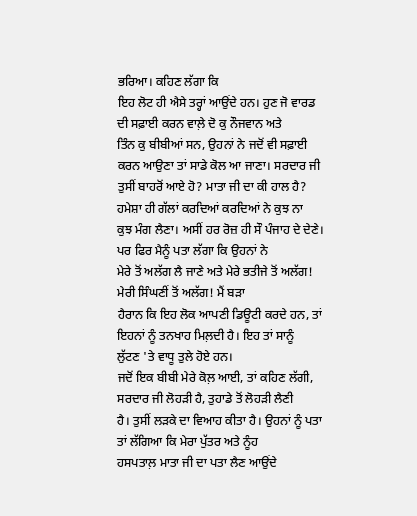ਭਰਿਆ। ਕਹਿਣ ਲੱਗਾ ਕਿ
ਇਹ ਲੋਟ ਹੀ ਐਸੇ ਤਰ੍ਹਾਂ ਆਉਂਦੇ ਹਨ। ਹੁਣ ਜੋ ਵਾਰਡ ਦੀ ਸਫ਼ਾਈ ਕਰਨ ਵਾਲ਼ੇ ਦੋ ਕੁ ਨੌਜਵਾਨ ਅਤੇ
ਤਿੰਨ ਕੁ ਬੀਬੀਆਂ ਸਨ, ਉਹਨਾਂ ਨੇ ਜਦੋਂ ਵੀ ਸਫ਼ਾਈ ਕਰਨ ਆਉਣਾ ਤਾਂ ਸਾਡੇ ਕੋਲ ਆ ਜਾਣਾ। ਸਰਦਾਰ ਜੀ
ਤੁਸੀਂ ਬਾਹਰੋਂ ਆਏ ਹੋ? ਮਾਤਾ ਜੀ ਦਾ ਕੀ ਹਾਲ ਹੈ? ਹਮੇਸ਼ਾ ਹੀ ਗੱਲਾਂ ਕਰਦਿਆਂ ਕਰਦਿਆਂ ਨੇ ਕੁਝ ਨਾ
ਕੁਝ ਮੰਗ ਲੈਣਾ। ਅਸੀਂ ਹਰ ਰੋਜ਼ ਹੀ ਸੌ ਪੰਜਾਹ ਦੇ ਦੇਣੇ। ਪਰ ਫਿਰ ਮੈਨੂੰ ਪਤਾ ਲੱਗਾ ਕਿ ਉਹਨਾਂ ਨੇ
ਮੇਰੇ ਤੋਂ ਅਲੱਗ ਲੈ ਜਾਣੇ ਅਤੇ ਮੇਰੇ ਭਤੀਜੇ ਤੋਂ ਅਲੱਗ! ਮੇਰੀ ਸਿੰਘਣੀਂ ਤੋਂ ਅਲੱਗ! ਮੈਂ ਬੜਾ
ਹੈਰਾਨ ਕਿ ਇਹ ਲੋਕ ਆਪਣੀ ਡਿਊਟੀ ਕਰਦੇ ਹਨ, ਤਾਂ ਇਹਨਾਂ ਨੂੰ ਤਨਖਾਹ ਮਿਲ਼ਦੀ ਹੈ। ਇਹ ਤਾਂ ਸਾਨੂੰ
ਲੁੱਟਣ 'ਤੇ ਵਾਧੂ ਤੁਲੇ ਹੋਏ ਹਨ।
ਜਦੋਂ ਇਕ ਬੀਬੀ ਮੇਰੇ ਕੋਲ਼ ਆਈ, ਤਾਂ ਕਹਿਣ ਲੱਗੀ, ਸਰਦਾਰ ਜੀ ਲੋਹੜੀ ਹੈ, ਤੁਹਾਡੇ ਤੋਂ ਲੋਹੜੀ ਲੈਣੀ
ਹੈ। ਤੁਸੀਂ ਲੜਕੇ ਦਾ ਵਿਆਹ ਕੀਤਾ ਹੈ। ਉਹਨਾਂ ਨੂੰ ਪਤਾ ਤਾਂ ਲੱਗਿਆ ਕਿ ਮੇਰਾ ਪੁੱਤਰ ਅਤੇ ਨੂੰਹ
ਹਸਪਤਾਲ਼ ਮਾਤਾ ਜੀ ਦਾ ਪਤਾ ਲੈਣ ਆਉਂਦੇ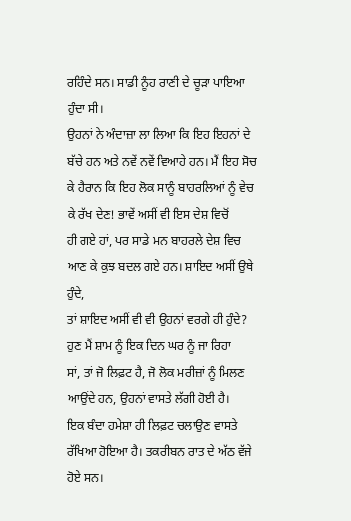ਰਹਿੰਦੇ ਸਨ। ਸਾਡੀ ਨੂੰਹ ਰਾਣੀ ਦੇ ਚੂੜਾ ਪਾਇਆ ਹੁੰਦਾ ਸੀ।
ਉਹਨਾਂ ਨੇ ਅੰਦਾਜ਼ਾ ਲਾ ਲਿਆ ਕਿ ਇਹ ਇਹਨਾਂ ਦੇ ਬੱਚੇ ਹਨ ਅਤੇ ਨਵੇਂ ਨਵੇਂ ਵਿਆਹੇ ਹਨ। ਮੈਂ ਇਹ ਸੋਚ
ਕੇ ਹੈਰਾਨ ਕਿ ਇਹ ਲੋਕ ਸਾਨੂੰ ਬਾਹਰਲਿਆਂ ਨੂੰ ਵੇਚ ਕੇ ਰੱਖ ਦੇਣ! ਭਾਵੇਂ ਅਸੀਂ ਵੀ ਇਸ ਦੇਸ਼ ਵਿਚੋਂ
ਹੀ ਗਏ ਹਾਂ, ਪਰ ਸਾਡੇ ਮਨ ਬਾਹਰਲੇ ਦੇਸ਼ ਵਿਚ ਆਣ ਕੇ ਕੁਝ ਬਦਲ ਗਏ ਹਨ। ਸ਼ਾਇਦ ਅਸੀਂ ਉਥੇ ਹੁੰਦੇ,
ਤਾਂ ਸ਼ਾਇਦ ਅਸੀਂ ਵੀ ਵੀ ਉਹਨਾਂ ਵਰਗੇ ਹੀ ਹੁੰਦੇ? ਹੁਣ ਮੈਂ ਸ਼ਾਮ ਨੂੰ ਇਕ ਦਿਨ ਘਰ ਨੂੰ ਜਾ ਰਿਹਾ
ਸਾਂ, ਤਾਂ ਜੋ ਲਿਫ਼ਟ ਹੈ, ਜੋ ਲੋਕ ਮਰੀਜ਼ਾਂ ਨੂੰ ਮਿਲਣ ਆਉਂਦੇ ਹਨ, ਉਹਨਾਂ ਵਾਸਤੇ ਲੱਗੀ ਹੋਈ ਹੈ।
ਇਕ ਬੰਦਾ ਹਮੇਸ਼ਾ ਹੀ ਲਿਫ਼ਟ ਚਲਾਉਣ ਵਾਸਤੇ ਰੱਖਿਆ ਹੋਇਆ ਹੈ। ਤਕਰੀਬਨ ਰਾਤ ਦੇ ਅੱਠ ਵੱਜੇ ਹੋਏ ਸਨ।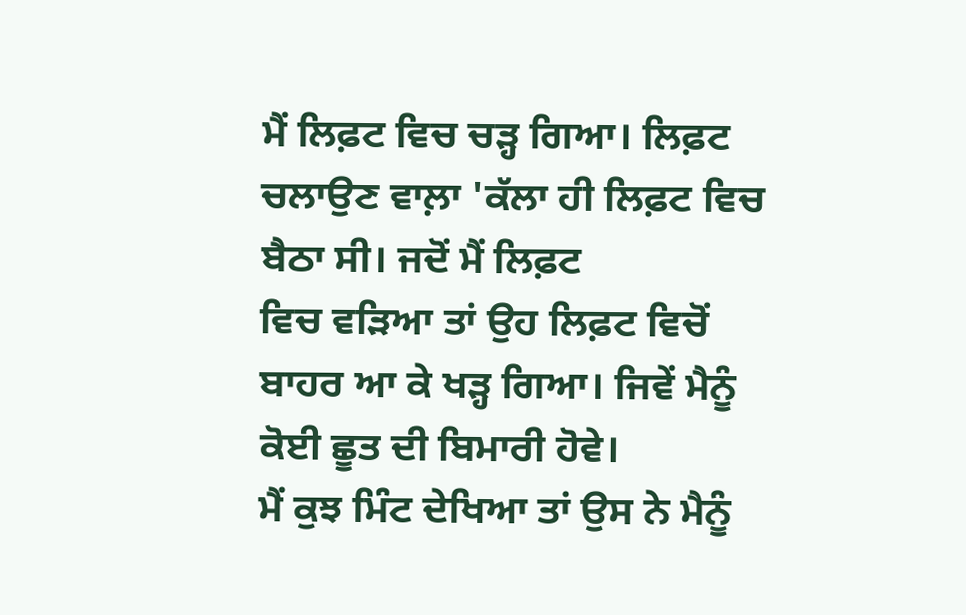ਮੈਂ ਲਿਫ਼ਟ ਵਿਚ ਚੜ੍ਹ ਗਿਆ। ਲਿਫ਼ਟ ਚਲਾਉਣ ਵਾਲ਼ਾ 'ਕੱਲਾ ਹੀ ਲਿਫ਼ਟ ਵਿਚ ਬੈਠਾ ਸੀ। ਜਦੋਂ ਮੈਂ ਲਿਫ਼ਟ
ਵਿਚ ਵੜਿਆ ਤਾਂ ਉਹ ਲਿਫ਼ਟ ਵਿਚੋਂ ਬਾਹਰ ਆ ਕੇ ਖੜ੍ਹ ਗਿਆ। ਜਿਵੇਂ ਮੈਨੂੰ ਕੋਈ ਛੂਤ ਦੀ ਬਿਮਾਰੀ ਹੋਵੇ।
ਮੈਂ ਕੁਝ ਮਿੰਟ ਦੇਖਿਆ ਤਾਂ ਉਸ ਨੇ ਮੈਨੂੰ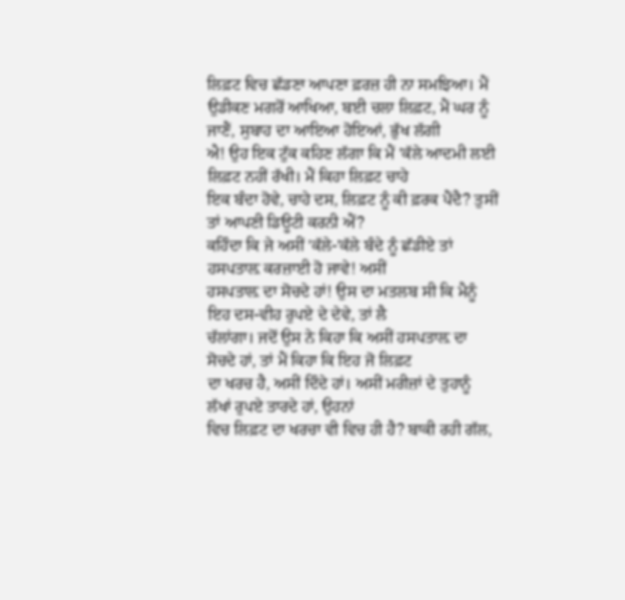ਲਿਫ਼ਟ ਵਿਚ ਛੱਡਣਾ ਆਪਣਾ ਫ਼ਰਜ਼ ਹੀ ਨਾ ਸਮਝਿਆ। ਮੈਂ
ਉਡੀਕਣ ਮਗਰੋਂ ਆਖਿਆ, ਬਈ ਚਲਾ ਲਿਫ਼ਟ, ਮੈਂ ਘਰ ਨੂੰ ਜਾਣੈਂ, ਸੁਬਾਹ ਦਾ ਆਇਆ ਹੋਇਆਂ, ਭੁੱਖ ਲੱਗੀ
ਐ! ਉਹ ਇਕ ਟੁੱਕ ਕਹਿਣ ਲੱਗਾ ਕਿ ਮੈਂ 'ਕੱਲੇ ਆਦਮੀ ਲਈ ਲਿਫ਼ਟ ਨਹੀਂ ਰੱਖੀ। ਮੈਂ ਕਿਹਾ ਲਿਫ਼ਟ ਚਾਹੇ
ਇਕ ਬੰਦਾ ਹੋਵੇ, ਚਾਹੇ ਦਸ, ਲਿਫ਼ਟ ਨੂੰ ਕੀ ਫ਼ਰਕ ਪੈਂਦੈ? ਤੁਸੀਂ ਤਾਂ ਆਪਣੀ ਡਿਊਟੀ ਕਰਨੀ ਐਂ?
ਕਹਿੰਦਾ ਕਿ ਜੇ ਅਸੀਂ 'ਕੱਲੇ-'ਕੱਲੇ ਬੰਦੇ ਨੂੰ ਛੱਡੀਏ ਤਾਂ ਹਸਪਤਾਲ਼ ਕਰਜ਼ਾਈ ਹੋ ਜਾਵੇ! ਅਸੀਂ
ਹਸਪਤਾਲ਼ ਦਾ ਸੋਚਦੇ ਹਾਂ! ਉਸ ਦਾ ਮਤਲਬ ਸੀ ਕਿ ਮੈਨੂੰ ਇਹ ਦਸ-ਵੀਹ ਰੁਪਏ ਦੇ ਦੇਵੇ, ਤਾਂ ਲੈ
ਚੱਲਾਂਗਾ। ਜਦੋਂ ਉਸ ਨੇ ਕਿਹਾ ਕਿ ਅਸੀਂ ਹਸਪਤਾਲ਼ ਦਾ ਸੋਚਦੇ ਹਾਂ, ਤਾਂ ਮੈਂ ਕਿਹਾ ਕਿ ਇਹ ਜੋ ਲਿਫ਼ਟ
ਦਾ ਖਰਚ ਹੈ, ਅਸੀਂ ਦਿੰਦੇ ਹਾਂ। ਅਸੀਂ ਮਰੀਜ਼ਾਂ ਦੇ ਤੁਹਾਨੂੰ ਲੱਖਾਂ ਰੁਪਏ ਤਾਰਦੇ ਹਾਂ, ਉਹਨਾਂ
ਵਿਚ ਲਿਫ਼ਟ ਦਾ ਖਰਚਾ ਵੀ ਵਿਚ ਹੀ ਹੈ? ਬਾਕੀ ਰਹੀ ਗੱਲ,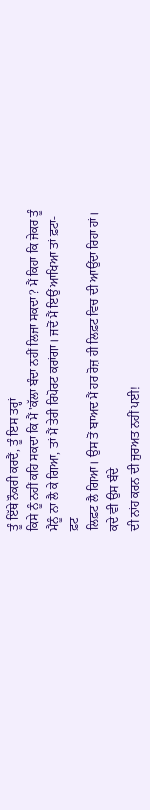ਤੂੰ ਇੱਥੇ ਨੌਕਰੀ ਕਰਦੈਂ, ਤੂੰ ਇਸ ਤਰ੍ਹਾਂ
ਕਿਸੇ ਨੂੰ ਨਹੀਂ ਕਹਿ ਸਕਦਾ ਕਿ ਮੈਂ 'ਕੱਲਾ ਬੰਦਾ ਨਹੀਂ ਲਿਜਾ ਸਕਦਾ? ਮੈਂ ਕਿਹਾ ਕਿ ਜੇਕਰ ਤੂੰ
ਮੈਨੂੰ ਨਾ ਲੈ ਕੇ ਗਿਆ, ਤਾਂ ਮੈਂ ਤੇਰੀ ਰਿਪੋਰਟ ਕਰਾਂਗਾ। ਜਦੋਂ ਮੈਂ ਇਉਂ ਆਖਿਆ ਤਾਂ ਫ਼ਟਾ-ਫ਼ਟ
ਲਿਫ਼ਟ ਲੈ ਗਿਆ। ਉਸ ਤੋਂ ਬਾਅਦ ਮੈਂ ਹਰ ਰੋਜ਼ ਹੀ ਲਿਫ਼ਟ ਵਿਚ ਦੀ ਆਉਂਦਾ ਰਿਹਾ ਹਾਂ। ਕਦੇ ਵੀ ਉਸ ਬੰਦੇ
ਦੀ ਨਾਂਹ ਕਰਨ ਦੀ ਜੁਰਅਤ ਨਹੀਂ ਪਈ!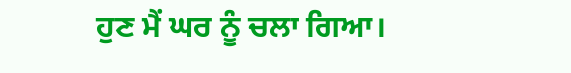ਹੁਣ ਮੈਂ ਘਰ ਨੂੰ ਚਲਾ ਗਿਆ।